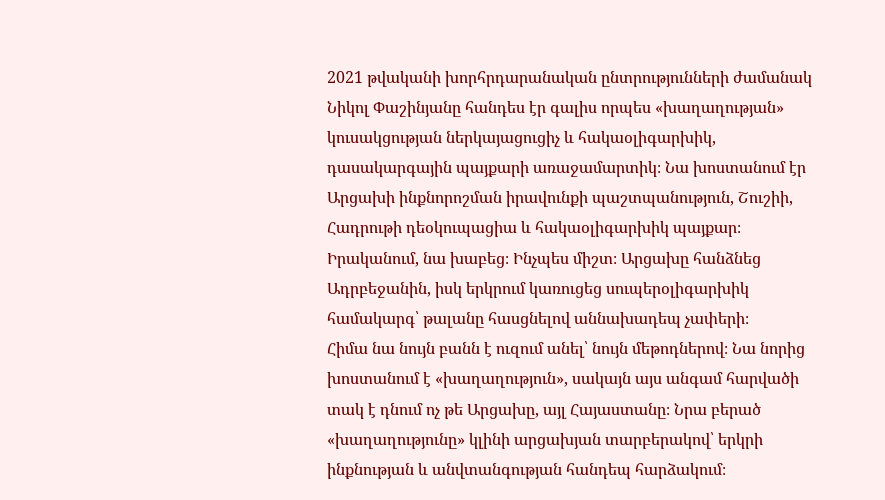2021 թվականի խորհրդարանական ընտրությունների ժամանակ Նիկոլ Փաշինյանը հանդես էր գալիս որպես «խաղաղության» կուսակցության ներկայացուցիչ և հակաօլիգարխիկ, դասակարգային պայքարի առաջամարտիկ։ Նա խոստանում էր Արցախի ինքնորոշման իրավունքի պաշտպանություն, Շուշիի, Հադրութի դեօկուպացիա և հակաօլիգարխիկ պայքար։
Իրականում, նա խաբեց։ Ինչպես միշտ։ Արցախը հանձնեց Ադրբեջանին, իսկ երկրում կառուցեց սուպերօլիգարխիկ համակարգ՝ թալանը հասցնելով աննախադեպ չափերի։
Հիմա նա նույն բանն է ուզում անել՝ նույն մեթոդներով։ Նա նորից խոստանում է «խաղաղություն», սակայն այս անգամ հարվածի տակ է դնում ոչ թե Արցախը, այլ Հայաստանը։ Նրա բերած «խաղաղությունը» կլինի արցախյան տարբերակով՝ երկրի ինքնության և անվտանգության հանդեպ հարձակում։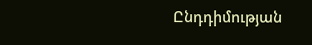Ընդդիմության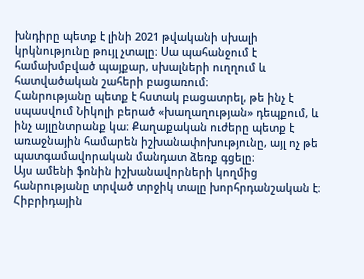խնդիրը պետք է լինի 2021 թվականի սխալի կրկնությունը թույլ չտալը։ Սա պահանջում է համախմբված պայքար, սխալների ուղղում և հատվածական շահերի բացառում։
Հանրությանը պետք է հստակ բացատրել, թե ինչ է սպասվում Նիկոլի բերած «խաղաղության» դեպքում, և ինչ այլընտրանք կա։ Քաղաքական ուժերը պետք է առաջնային համարեն իշխանափոխությունը, այլ ոչ թե պատգամավորական մանդատ ձեռք գցելը։
Այս ամենի ֆոնին իշխանավորների կողմից հանրությանը տրված տրջիկ տալը խորհրդանշական է։ Հիբրիդային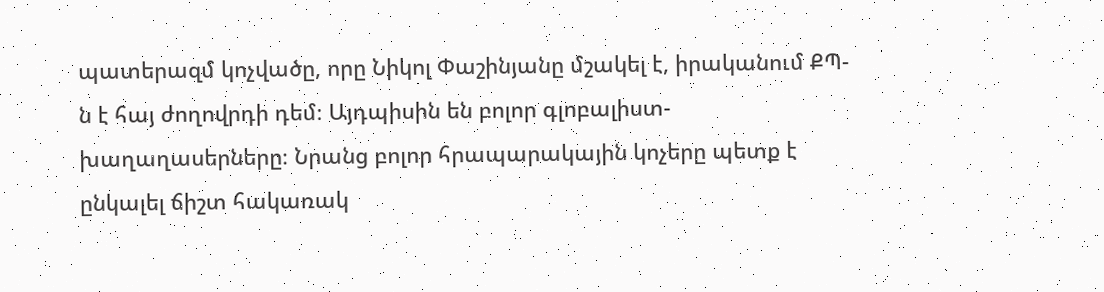պատերազմ կոչվածը, որը Նիկոլ Փաշինյանը մշակել է, իրականում ՔՊ-ն է հայ ժողովրդի դեմ։ Այդպիսին են բոլոր գլոբալիստ-խաղաղասերները։ Նրանց բոլոր հրապարակային կոչերը պետք է ընկալել ճիշտ հակառակ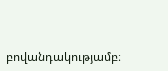բովանդակությամբ։